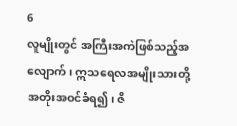6
လူမျိုးတွင် အကြီးအကဲဖြစ်သည့်အလျောက်၊ ဣသရေလအမျိုးသားတို့ အတိုးအဝင်ခံရ၍၊ ဇိ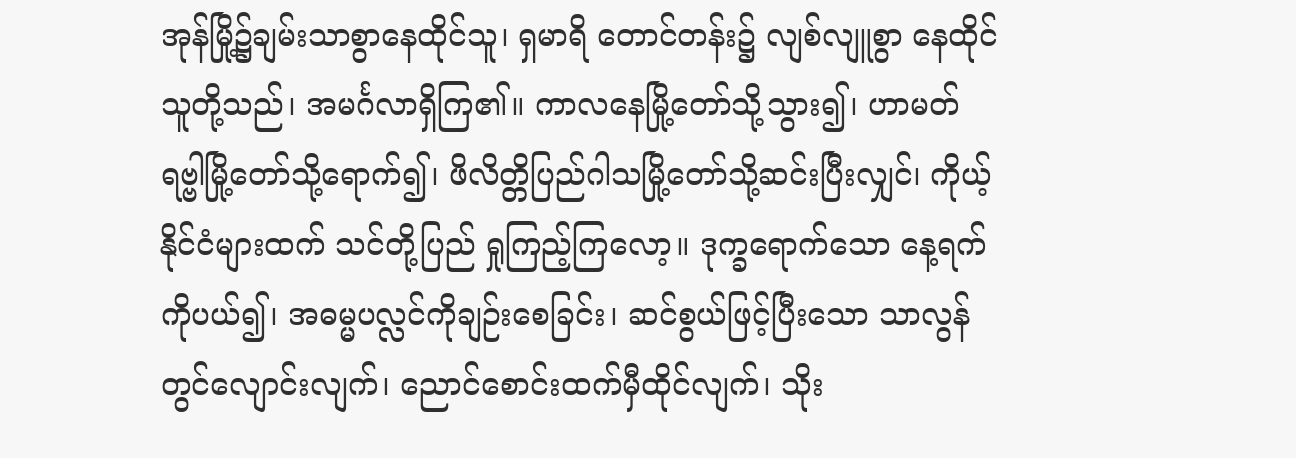အုန်မြို့၌ချမ်းသာစွာနေထိုင်သူ၊ ရှမာရိ တောင်တန်း၌ လျစ်လျူစွာ နေထိုင်သူတို့သည်၊ အမင်္ဂလာရှိကြ၏။ ကာလနေမြို့တော်သို့သွား၍၊ ဟာမတ်ရဗ္ဗါမြို့တော်သို့ရောက်၍၊ ဖိလိတ္တိပြည်ဂါသမြို့တော်သို့ဆင်းပြီးလျှင်၊ ကိုယ့်နိုင်ငံများထက် သင်တို့ပြည် ရှုကြည့်ကြလော့။ ဒုက္ခရောက်သော နေ့ရက်ကိုပယ်၍၊ အဓမ္မပလ္လင်ကိုချဉ်းစေခြင်း၊ ဆင်စွယ်ဖြင့်ပြီးသော သာလွန်တွင်လျောင်းလျက်၊ ညောင်စောင်းထက်မှီထိုင်လျက်၊ သိုး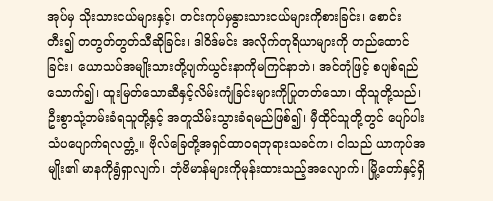အုပ်မှ သိုးသားငယ်များနှင့်၊ တင်းကုပ်မှနွားသားငယ်များကိုစားခြင်း၊ စောင်းတီး၍ တတွတ်တွတ်သီဆိုခြင်း၊ ဒါဝိဒ်မင်း အလိုက်တုရိယာများကို တည်ထောင်ခြင်း၊ ယောသပ်အမျိုးသားတို့ပျက်ယွင်းနာကိုမကြင်နာဘဲ၊ အင်တုံဖြင့် စပျစ်ရည်သောက်၍၊ ထူးမြတ်သောဆီနှင့်လိမ်းကျံခြင်းများကိုပြုတတ်သော၊ ထိုသူတို့သည်၊ ဦးစွာသုံ့ဘမ်းခံရသူတို့နှင့် အတူသိမ်းသွားခံရမည်ဖြစ်၍၊ မှီထိုင်သူတို့တွင် ပျော်ပါးသံပပျောက်ရလတ္တံ့။ ဗိုလ်ခြေတို့အရှင်ထာဝရဘုရားသခင်က၊ ငါသည် ယာကုပ်အမျိုး၏ မာနကိုရွံရှာလျက်၊ ဘုံဗိမာန်များကိုမုန်းထားသည့်အလျောက်၊ မြို့တော်နှင့်ရှိ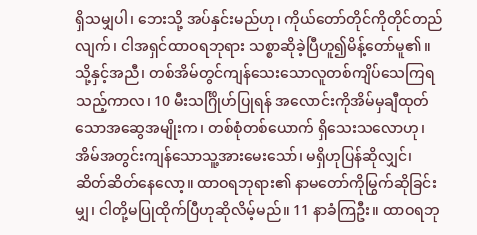ရှိသမျှပါ၊ ဘေးသို့ အပ်နှင်းမည်ဟု၊ ကိုယ်တော်တိုင်ကိုတိုင်တည်လျက်၊ ငါအရှင်ထာဝရဘုရား သစ္စာဆိုခဲ့ပြီဟူ၍မိန့်တော်မူ၏။ သို့နှင့်အညီ၊ တစ်အိမ်တွင်ကျန်သေးသောလူတစ်ကျိပ်သေကြရသည့်ကာလ၊ 10 မီးသင်္ဂြိုဟ်ပြုရန် အလောင်းကိုအိမ်မှချီထုတ်သောအဆွေအမျိုးက၊ တစ်စုံတစ်ယောက် ရှိသေးသလောဟု၊ အိမ်အတွင်းကျန်သောသူ့အားမေးသော်၊ မရှိဟုပြန်ဆိုလျှင်၊ ဆိတ်ဆိတ်နေလော့။ ထာဝရဘုရား၏ နာမတော်ကိုမြွက်ဆိုခြင်းမျှ၊ ငါတို့မပြုထိုက်ပြီဟုဆိုလိမ့်မည်။ 11 နာခံကြဦး။ ထာဝရဘု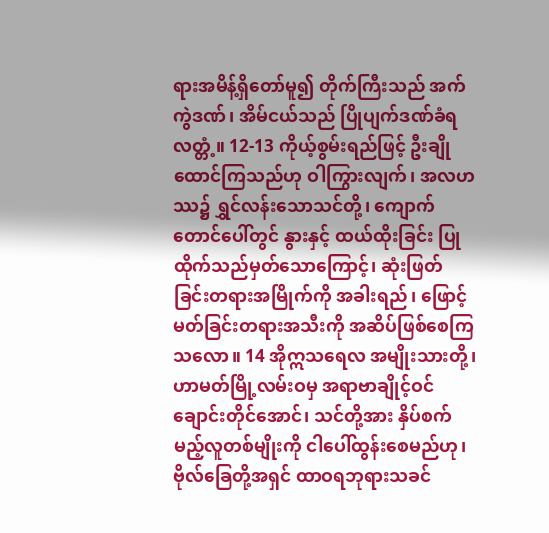ရားအမိန့်ရှိတော်မူ၍ တိုက်ကြီးသည် အက်ကွဲဒဏ်၊ အိမ်ငယ်သည် ပြိုပျက်ဒဏ်ခံရလတ္တံ့။ 12-13 ကိုယ့်စွမ်းရည်ဖြင့် ဦးချိုထောင်ကြသည်ဟု ဝါကြွားလျက်၊ အလဟဿ၌ ရွှင်လန်းသောသင်တို့၊ ကျောက်တောင်ပေါ်တွင် နွားနှင့် ထယ်ထိုးခြင်း ပြုထိုက်သည်မှတ်သောကြောင့်၊ ဆုံးဖြတ်ခြင်းတရားအမြိုက်ကို အခါးရည်၊ ဖြောင့်မတ်ခြင်းတရားအသီးကို အဆိပ်ဖြစ်စေကြသလော။ 14 အိုဣသရေလ အမျိုးသားတို့၊ ဟာမတ်မြို့လမ်းဝမှ အရာဗာချိုင့်ဝင်ချောင်းတိုင်အောင်၊ သင်တို့အား နှိပ်စက်မည့်လူတစ်မျိုးကို ငါပေါ်ထွန်းစေမည်ဟု၊ ဗိုလ်ခြေတို့အရှင် ထာဝရဘုရားသခင်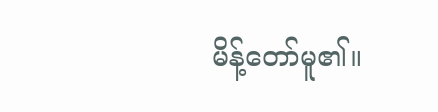မိန့်တော်မူ၏။